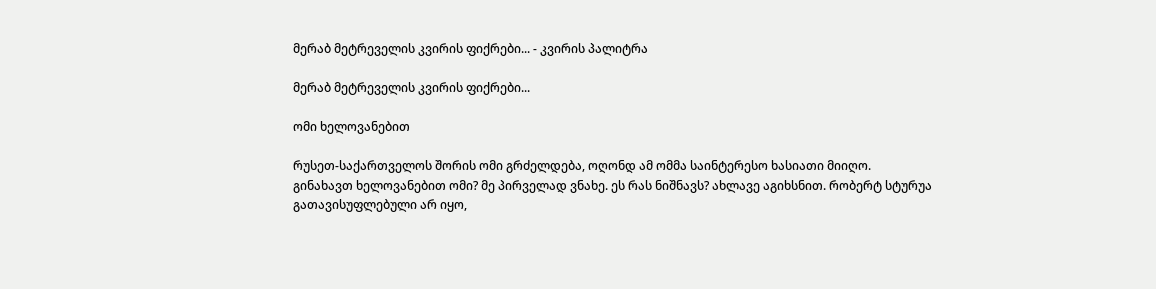მერაბ მეტრეველის კვირის ფიქრები... - კვირის პალიტრა

მერაბ მეტრეველის კვირის ფიქრები...

ომი ხელოვანებით

რუსეთ-საქართველოს შორის ომი გრძელდება, ოღონდ ამ ომმა საინტერესო ხასიათი მიიღო. გინახავთ ხელოვანებით ომი? მე პირველად ვნახე. ეს რას ნიშნავს? ახლავე აგიხსნით. რობერტ სტურუა გათავისუფლებული არ იყო,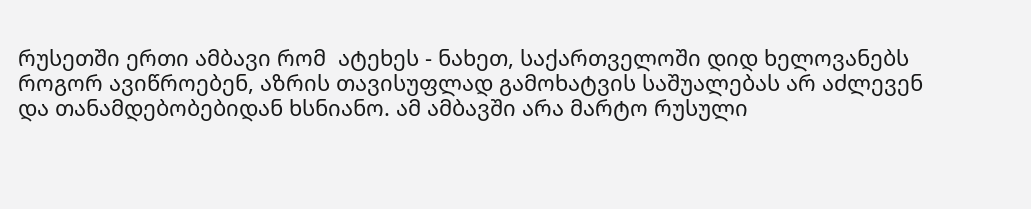რუსეთში ერთი ამბავი რომ  ატეხეს - ნახეთ, საქართველოში დიდ ხელოვანებს როგორ ავიწროებენ, აზრის თავისუფლად გამოხატვის საშუალებას არ აძლევენ და თანამდებობებიდან ხსნიანო. ამ ამბავში არა მარტო რუსული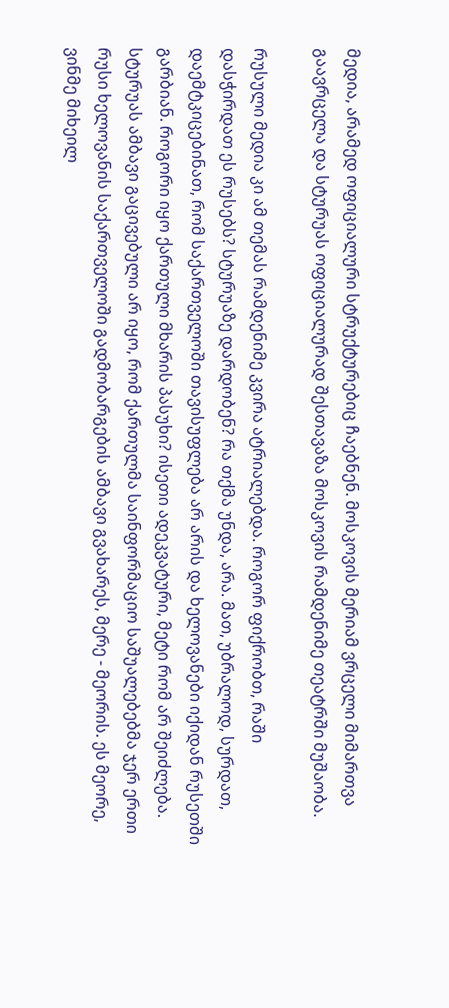მედია, არამედ ოფიციალური სტრუქტურებიც ჩაებნენ. მოსკოვის მერიამ ვრცელი მიმართვა გაავრცელა და სტურუას ოფიციალურად შესთავაზა მოსკოვის რამდენიმე თეატრში მუშაობა.

რუსული მედია კი ამ თემას რამდენიმე კვირა ატრიალებდა. როგორ ფიქრობთ, რაში დასჭირდათ ეს რუსებს? სტურუაზე დარდობენ? რა თქმა უნდა, არა. მათ, უბრალოდ, სურდათ, დაემტკიცებინათ, რომ საქართველოში თავისუფლება არ არის და ხელოვანები იქიდან რუსეთში გარბიან. როგორი იყო ქართული მხარის პასუხი? ისეთი ადეკვატური, მეტი რომ არ შეიძლება. სტურუას ამბავი გაცივებული არ იყო, რომ ქართულმა საინფორმაციო საშუალებებმა ჯერ ერთი რუსი ხელოვანის საქართველოში გადმობარგების ამბავი გვახარეს, მერე - მეორის. ეს მეორე, ვინმე მიხეილ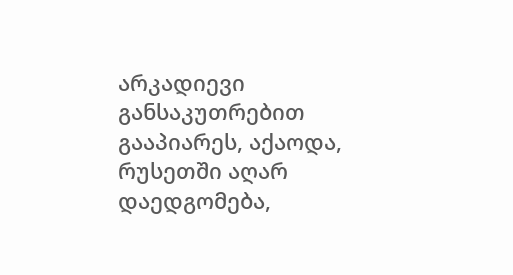არკადიევი განსაკუთრებით გააპიარეს, აქაოდა, რუსეთში აღარ დაედგომება,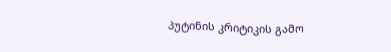პუტინის კრიტიკის გამო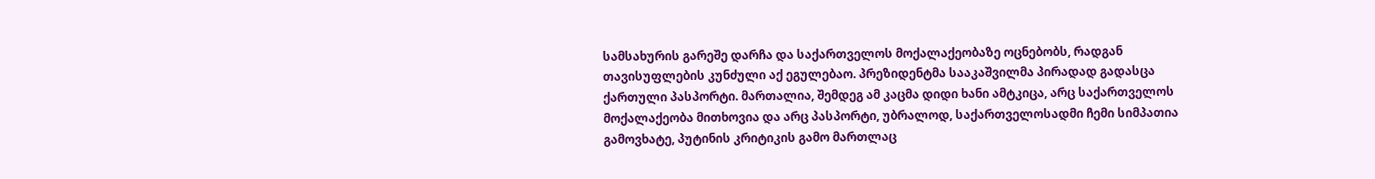სამსახურის გარეშე დარჩა და საქართველოს მოქალაქეობაზე ოცნებობს, რადგან თავისუფლების კუნძული აქ ეგულებაო. პრეზიდენტმა სააკაშვილმა პირადად გადასცა ქართული პასპორტი. მართალია, შემდეგ ამ კაცმა დიდი ხანი ამტკიცა, არც საქართველოს მოქალაქეობა მითხოვია და არც პასპორტი, უბრალოდ, საქართველოსადმი ჩემი სიმპათია გამოვხატე, პუტინის კრიტიკის გამო მართლაც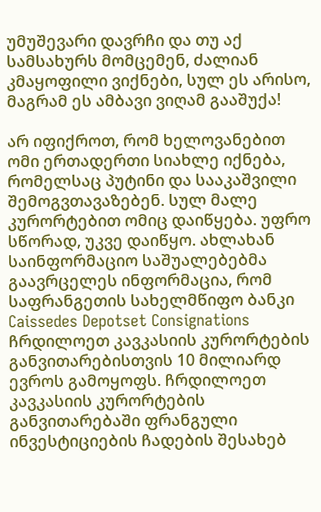უმუშევარი დავრჩი და თუ აქ სამსახურს მომცემენ, ძალიან კმაყოფილი ვიქნები, სულ ეს არისო, მაგრამ ეს ამბავი ვიღამ გააშუქა!

არ იფიქროთ, რომ ხელოვანებით ომი ერთადერთი სიახლე იქნება, რომელსაც პუტინი და სააკაშვილი შემოგვთავაზებენ. სულ მალე კურორტებით ომიც დაიწყება. უფრო სწორად, უკვე დაიწყო. ახლახან საინფორმაციო საშუალებებმა გაავრცელეს ინფორმაცია, რომ საფრანგეთის სახელმწიფო ბანკი Caissedes Depotset Consignations ჩრდილოეთ კავკასიის კურორტების განვითარებისთვის 10 მილიარდ ევროს გამოყოფს. ჩრდილოეთ კავკასიის კურორტების განვითარებაში ფრანგული ინვესტიციების ჩადების შესახებ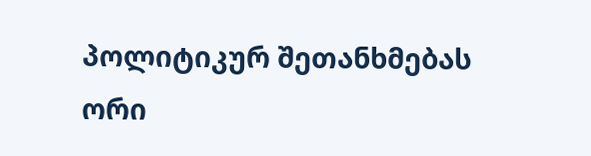პოლიტიკურ შეთანხმებას ორი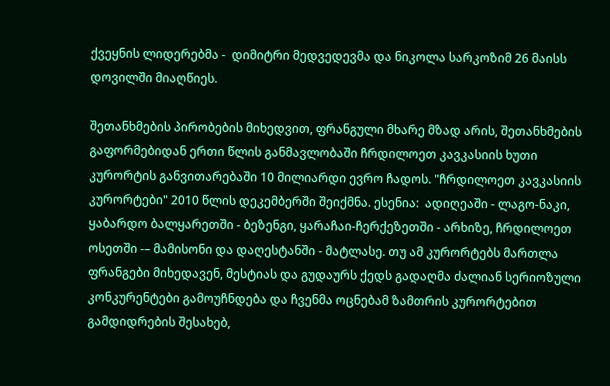ქვეყნის ლიდერებმა -  დიმიტრი მედვედევმა და ნიკოლა სარკოზიმ 26 მაისს დოვილში მიაღწიეს.

შეთანხმების პირობების მიხედვით, ფრანგული მხარე მზად არის, შეთანხმების გაფორმებიდან ერთი წლის განმავლობაში ჩრდილოეთ კავკასიის ხუთი კურორტის განვითარებაში 10 მილიარდი ევრო ჩადოს. "ჩრდილოეთ კავკასიის კურორტები" 2010 წლის დეკემბერში შეიქმნა. ესენია:  ადიღეაში - ლაგო-ნაკი, ყაბარდო ბალყარეთში - ბეზენგი, ყარაჩაი-ჩერქეზეთში - არხიზე, ჩრდილოეთ ოსეთში -– მამისონი და დაღესტანში - მატლასე. თუ ამ კურორტებს მართლა ფრანგები მიხედავენ, მესტიას და გუდაურს ქედს გადაღმა ძალიან სერიოზული კონკურენტები გამოუჩნდება და ჩვენმა ოცნებამ ზამთრის კურორტებით გამდიდრების შესახებ,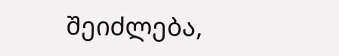შეიძლება,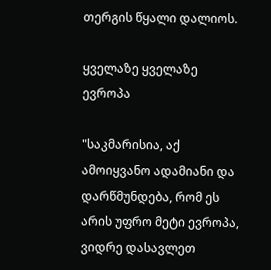თერგის წყალი დალიოს.

ყველაზე ყველაზე ევროპა

"საკმარისია, აქ ამოიყვანო ადამიანი და დარწმუნდება, რომ ეს არის უფრო მეტი ევროპა, ვიდრე დასავლეთ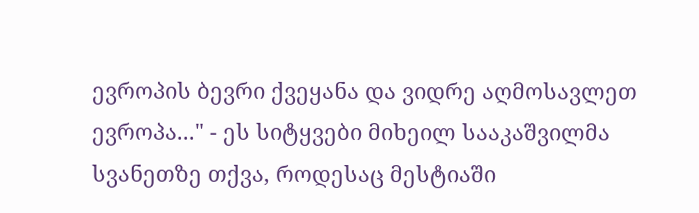ევროპის ბევრი ქვეყანა და ვიდრე აღმოსავლეთ ევროპა..." - ეს სიტყვები მიხეილ სააკაშვილმა სვანეთზე თქვა, როდესაც მესტიაში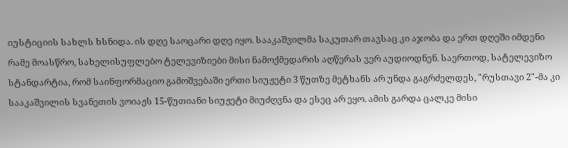იუსტიციის სახლს ხსნიდა. ის დღე საოცარი დღე იყო. სააკაშვილმა საკუთარ თავსაც კი აჯობა და ერთ დღეში იმდენი რამე მოასწრო, სახელისუფლებო ტელევიზიები მისი ნამოქმედარის აღწერას ვერ აუდიოდნენ. საერთოდ, სატელევიზო სტანდარტია, რომ საინფორმაციო გამოშვებაში ერთი სიუჟეტი 3 წუთზე მეტხანს არ უნდა გაგრძელდეს, "რუსთავი 2"-მა კი სააკაშვილის სვანეთის ვოიაჟს 15-წუთიანი სიუჟეტი მიუძღვნა და ესეც არ ეყო. ამის გარდა ცალკე მისი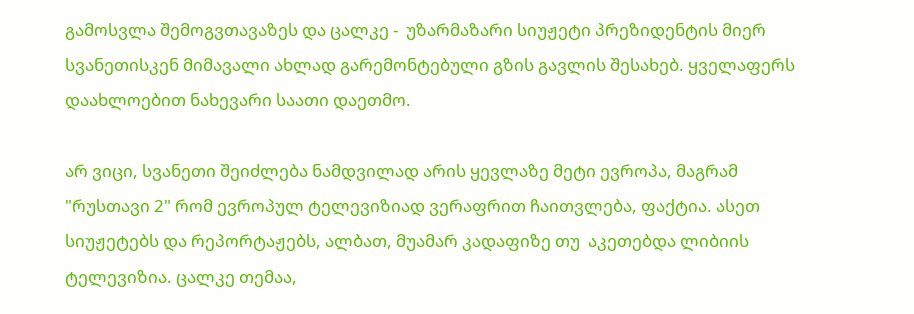გამოსვლა შემოგვთავაზეს და ცალკე -  უზარმაზარი სიუჟეტი პრეზიდენტის მიერ სვანეთისკენ მიმავალი ახლად გარემონტებული გზის გავლის შესახებ. ყველაფერს დაახლოებით ნახევარი საათი დაეთმო.

არ ვიცი, სვანეთი შეიძლება ნამდვილად არის ყევლაზე მეტი ევროპა, მაგრამ "რუსთავი 2" რომ ევროპულ ტელევიზიად ვერაფრით ჩაითვლება, ფაქტია. ასეთ სიუჟეტებს და რეპორტაჟებს, ალბათ, მუამარ კადაფიზე თუ  აკეთებდა ლიბიის ტელევიზია. ცალკე თემაა,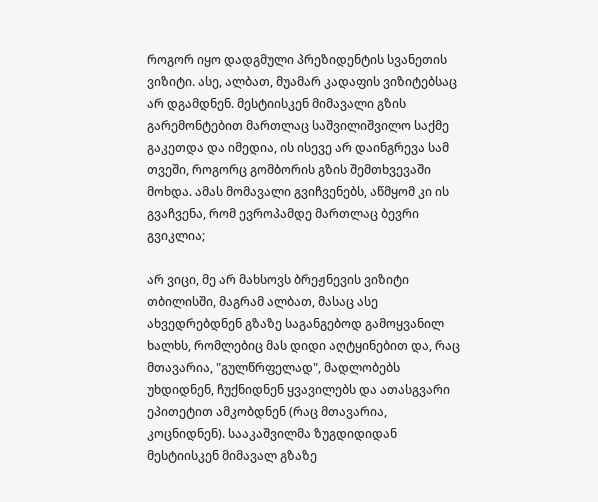როგორ იყო დადგმული პრეზიდენტის სვანეთის ვიზიტი. ასე, ალბათ, მუამარ კადაფის ვიზიტებსაც არ დგამდნენ. მესტიისკენ მიმავალი გზის გარემონტებით მართლაც საშვილიშვილო საქმე გაკეთდა და იმედია, ის ისევე არ დაინგრევა სამ თვეში, როგორც გომბორის გზის შემთხვევაში მოხდა. ამას მომავალი გვიჩვენებს, აწმყომ კი ის გვაჩვენა, რომ ევროპამდე მართლაც ბევრი გვიკლია;

არ ვიცი, მე არ მახსოვს ბრეჟნევის ვიზიტი თბილისში, მაგრამ ალბათ, მასაც ასე ახვედრებდნენ გზაზე საგანგებოდ გამოყვანილ ხალხს, რომლებიც მას დიდი აღტყინებით და, რაც მთავარია, "გულწრფელად", მადლობებს უხდიდნენ, ჩუქნიდნენ ყვავილებს და ათასგვარი ეპითეტით ამკობდნენ (რაც მთავარია, კოცნიდნენ). სააკაშვილმა ზუგდიდიდან მესტიისკენ მიმავალ გზაზე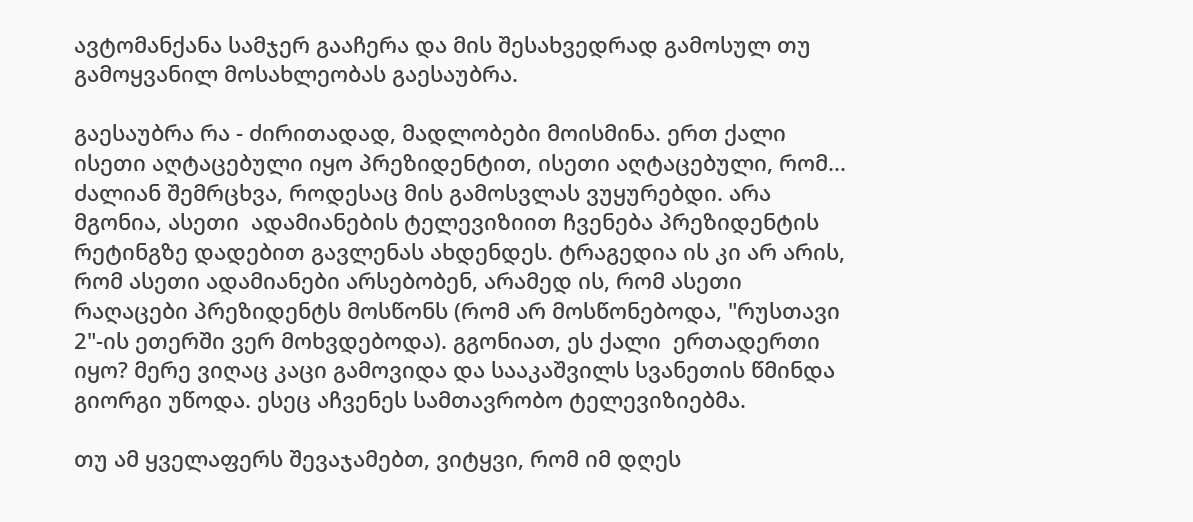ავტომანქანა სამჯერ გააჩერა და მის შესახვედრად გამოსულ თუ გამოყვანილ მოსახლეობას გაესაუბრა.

გაესაუბრა რა - ძირითადად, მადლობები მოისმინა. ერთ ქალი ისეთი აღტაცებული იყო პრეზიდენტით, ისეთი აღტაცებული, რომ... ძალიან შემრცხვა, როდესაც მის გამოსვლას ვუყურებდი. არა მგონია, ასეთი  ადამიანების ტელევიზიით ჩვენება პრეზიდენტის რეტინგზე დადებით გავლენას ახდენდეს. ტრაგედია ის კი არ არის, რომ ასეთი ადამიანები არსებობენ, არამედ ის, რომ ასეთი რაღაცები პრეზიდენტს მოსწონს (რომ არ მოსწონებოდა, "რუსთავი 2"-ის ეთერში ვერ მოხვდებოდა). გგონიათ, ეს ქალი  ერთადერთი იყო? მერე ვიღაც კაცი გამოვიდა და სააკაშვილს სვანეთის წმინდა გიორგი უწოდა. ესეც აჩვენეს სამთავრობო ტელევიზიებმა.

თუ ამ ყველაფერს შევაჯამებთ, ვიტყვი, რომ იმ დღეს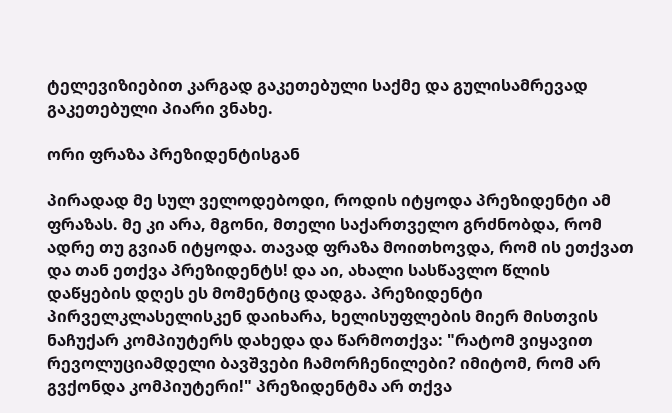ტელევიზიებით კარგად გაკეთებული საქმე და გულისამრევად გაკეთებული პიარი ვნახე.

ორი ფრაზა პრეზიდენტისგან

პირადად მე სულ ველოდებოდი, როდის იტყოდა პრეზიდენტი ამ ფრაზას. მე კი არა, მგონი, მთელი საქართველო გრძნობდა, რომ ადრე თუ გვიან იტყოდა. თავად ფრაზა მოითხოვდა, რომ ის ეთქვათ და თან ეთქვა პრეზიდენტს! და აი, ახალი სასწავლო წლის დაწყების დღეს ეს მომენტიც დადგა. პრეზიდენტი პირველკლასელისკენ დაიხარა, ხელისუფლების მიერ მისთვის ნაჩუქარ კომპიუტერს დახედა და წარმოთქვა: "რატომ ვიყავით რევოლუციამდელი ბავშვები ჩამორჩენილები? იმიტომ, რომ არ გვქონდა კომპიუტერი!" პრეზიდენტმა არ თქვა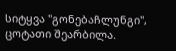სიტყვა "გონებაჩლუნგი", ცოტათი შეარბილა.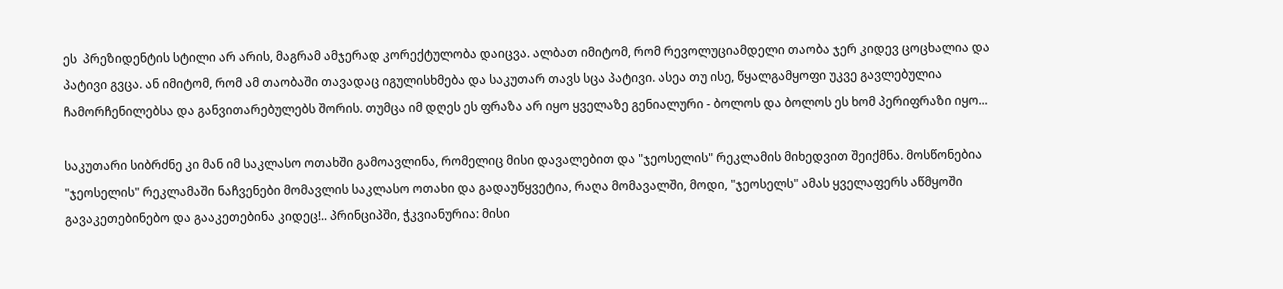ეს  პრეზიდენტის სტილი არ არის, მაგრამ ამჯერად კორექტულობა დაიცვა. ალბათ იმიტომ, რომ რევოლუციამდელი თაობა ჯერ კიდევ ცოცხალია და პატივი გვცა. ან იმიტომ, რომ ამ თაობაში თავადაც იგულისხმება და საკუთარ თავს სცა პატივი. ასეა თუ ისე, წყალგამყოფი უკვე გავლებულია ჩამორჩენილებსა და განვითარებულებს შორის. თუმცა იმ დღეს ეს ფრაზა არ იყო ყველაზე გენიალური - ბოლოს და ბოლოს ეს ხომ პერიფრაზი იყო...

საკუთარი სიბრძნე კი მან იმ საკლასო ოთახში გამოავლინა, რომელიც მისი დავალებით და "ჯეოსელის" რეკლამის მიხედვით შეიქმნა. მოსწონებია "ჯეოსელის" რეკლამაში ნაჩვენები მომავლის საკლასო ოთახი და გადაუწყვეტია, რაღა მომავალში, მოდი, "ჯეოსელს" ამას ყველაფერს აწმყოში გავაკეთებინებო და გააკეთებინა კიდეც!.. პრინციპში, ჭკვიანურია: მისი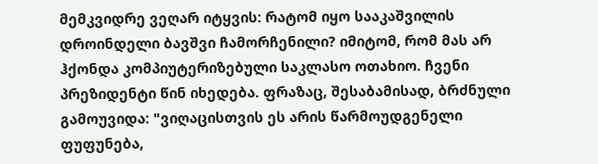მემკვიდრე ვეღარ იტყვის: რატომ იყო სააკაშვილის დროინდელი ბავშვი ჩამორჩენილი? იმიტომ, რომ მას არ ჰქონდა კომპიუტერიზებული საკლასო ოთახიო. ჩვენი პრეზიდენტი წინ იხედება. ფრაზაც, შესაბამისად, ბრძნული გამოუვიდა: "ვიღაცისთვის ეს არის წარმოუდგენელი ფუფუნება,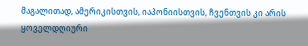მაგალითად, ამერიკისთვის, იაპონიისთვის, ჩვენთვის კი არის ყოველდღიური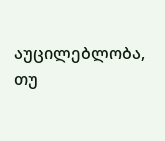აუცილებლობა, თუ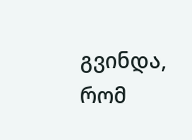გვინდა, რომ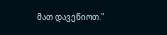მათ დავეწიოთ."